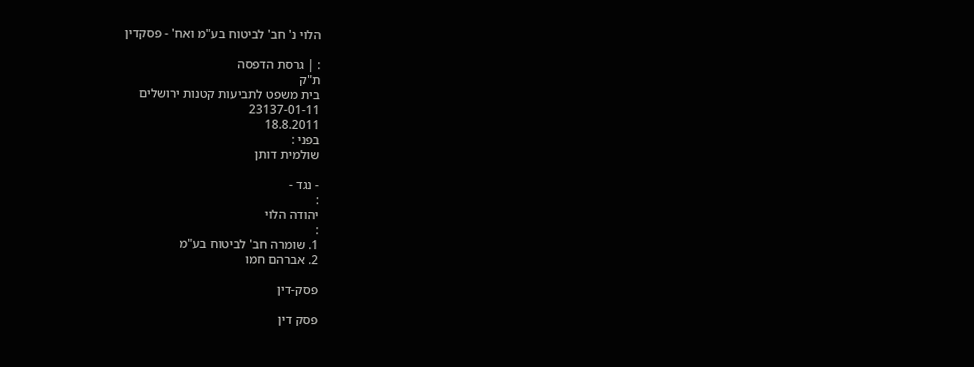הלוי נ' חב' לביטוח בע"מ ואח' - פסקדין

: | גרסת הדפסה
ת"ק
בית משפט לתביעות קטנות ירושלים
23137-01-11
18.8.2011
בפני :
שולמית דותן

- נגד -
:
יהודה הלוי
:
1. שומרה חב' לביטוח בע"מ
2. אברהם חמו

פסק-דין

פסק דין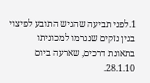1.לפני תביעה שהגיש התובע לפיצוי בגין נזקים שנגרמו למכוניתו בתאונת דרכים, שארעה ביום 28.1.10.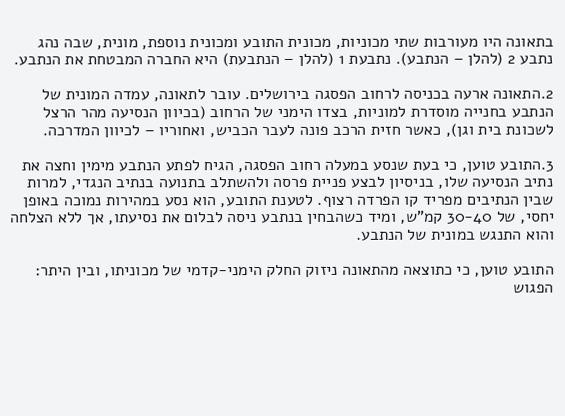בתאונה היו מעורבות שתי מכוניות, מכונית התובע ומכונית נוספת, מונית, שבה נהג נתבע 2 (להלן – הנתבע). נתבעת 1 (להלן – הנתבעת) היא החברה המבטחת את הנתבע.

2.התאונה ארעה בכניסה לרחוב הפסגה בירושלים. עובר לתאונה, עמדה המונית של הנתבע בחנייה מוסדרת למוניות, בצדו הימני של הרחוב (בכיוון הנסיעה מהר הרצל לשכונת בית וגן), כאשר חזית הרכב פונה לעבר הכביש, ואחוריו – לכיוון המדרכה.

3.התובע טוען, כי בעת שנסע במעלה רחוב הפסגה, הגיח לפתע הנתבע מימין וחצה את נתיב הנסיעה שלו, בניסיון לבצע פניית פרסה ולהשתלב בתנועה בנתיב הנגדי, למרות שבין הנתיבים מפריד קו הפרדה רצוף. לטענת התובע, הוא נסע במהירות נמוכה באופן יחסי, של 30-40 קמ"ש, ומיד כשהבחין בנתבע ניסה לבלום את נסיעתו, אך ללא הצלחה והוא התנגש במונית של הנתבע.

התובע טוען, כי כתוצאה מהתאונה ניזוק החלק הימני-קדמי של מכוניתו, ובין היתר: הפגוש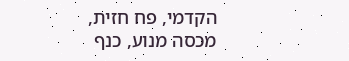הקדמי, פח חזית, מכסה מנוע, כנף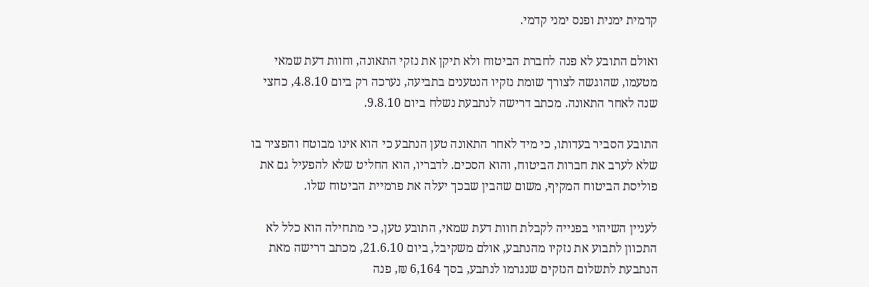קדמית ימנית ופנס ימני קדמי.

ואולם התובע לא פנה לחברת הביטוח ולא תיקן את נזקי התאונה, וחוות דעת שמאי מטעמו, שהוגשה לצורך שומת נזקיו הנטענים בתביעה, נערכה רק ביום 4.8.10, כחצי שנה לאחר התאונה. מכתב דרישה לנתבעת נשלח ביום 9.8.10.

התובע הסביר בעדותו, כי מיד לאחר התאונה טען הנתבע כי הוא אינו מבוטח והפציר בו שלא לערב את חברות הביטוח, והוא הסכים. לדבריו, הוא החליט שלא להפעיל גם את פוליסת הביטוח המקיף, משום שהבין שבכך יעלה את פרמיית הביטוח שלו.

לעניין השיהוי בפנייה לקבלת חוות דעת שמאי, התובע טען, כי מתחילה הוא כלל לא התכוון לתבוע את נזקיו מהנתבע, אולם משקיבל, ביום 21.6.10, מכתב דרישה מאת הנתבעת לתשלום הנזקים שנגרמו לנתבע, בסך 6,164 ₪, פנה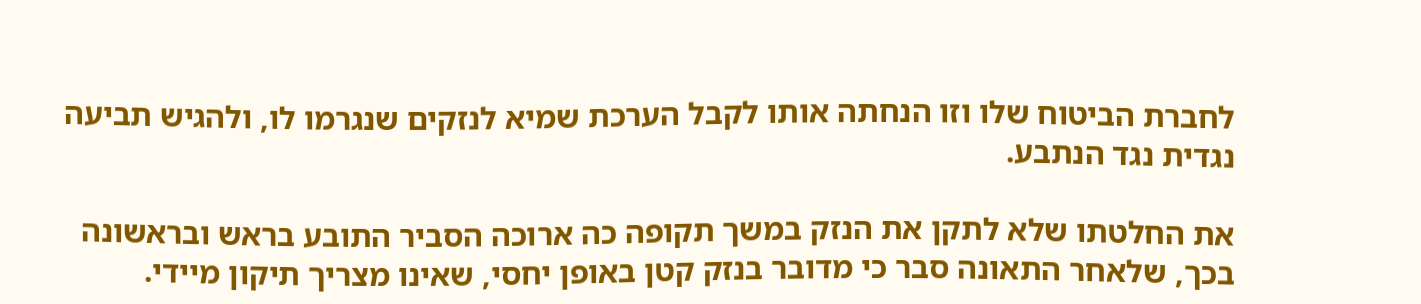לחברת הביטוח שלו וזו הנחתה אותו לקבל הערכת שמיא לנזקים שנגרמו לו, ולהגיש תביעה נגדית נגד הנתבע.

את החלטתו שלא לתקן את הנזק במשך תקופה כה ארוכה הסביר התובע בראש ובראשונה בכך, שלאחר התאונה סבר כי מדובר בנזק קטן באופן יחסי, שאינו מצריך תיקון מיידי.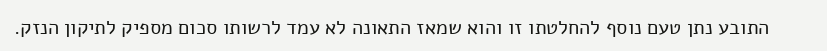התובע נתן טעם נוסף להחלטתו זו והוא שמאז התאונה לא עמד לרשותו סכום מספיק לתיקון הנזק.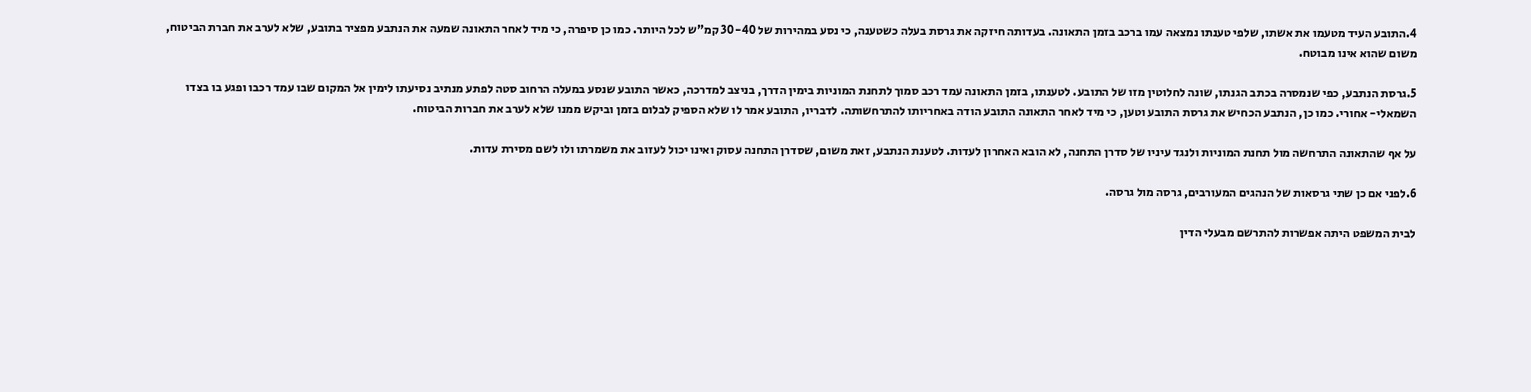4.התובע העיד מטעמו את אשתו, שלפי טענתו נמצאה עמו ברכב בזמן התאונה. בעדותה חיזקה את גרסת בעלה כשטענה, כי נסע במהירות של 30-40 קמ"ש לכל היותר. כמו כן סיפרה, כי מיד לאחר התאונה שמעה את הנתבע מפציר בתובע, שלא לערב את חברת הביטוח, משום שהוא אינו מבוטח.

5.גרסת הנתבע, כפי שנמסרה בכתב הגנתו, שונה לחלוטין מזו של התובע. לטענתו, בזמן התאונה עמד רכב סמוך לתחנת המוניות בימין הדרך, בניצב למדרכה, כאשר התובע שנסע במעלה הרחוב סטה לפתע מנתיב נסיעתו לימין אל המקום שבו עמד רכבו ופגע בו בצדו השמאלי- אחורי. כמו כן, הנתבע הכחיש את גרסת התובע וטען, כי מיד לאחר התאונה התובע הודה באחריותו להתרחשותה. לדבריו, התובע אמר לו שלא הספיק לבלום בזמן וביקש ממנו שלא לערב את חברות הביטוח.

על אף שהתאונה התרחשה מול תחנת המוניות ולנגד עיניו של סדרן התחנה, לא הובא האחרון לעדות. לטענת הנתבע, זאת משום, שסדרן התחנה עסוק ואינו יכול לעזוב את משמרתו ולו לשם מסירת עדות.

6.לפני אם כן שתי גרסאות של הנהגים המעורבים, גרסה מול גרסה.

לבית המשפט היתה אפשרות להתרשם מבעלי הדין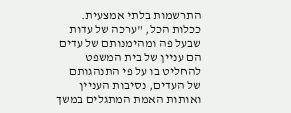התרשמות בלתי אמצעית. ככלות הכל, "ערכה של עדות שבעל פה ומהימנותם של עדים הם עניין של בית המשפט להחליט בו על פי התנהגותם של העדים, נסיבות העניין ואותות האמת המתגלים במשך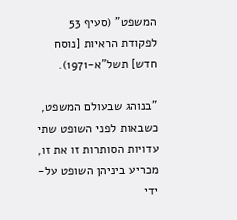המשפט" (סעיף 53 לפקודת הראיות [נוסח חדש] תשל"א-1971).

"בנוהג שבעולם המשפט, כשבאות לפני השופט שתי עדויות הסותרות זו את זו, מכריע ביניהן השופט על-ידי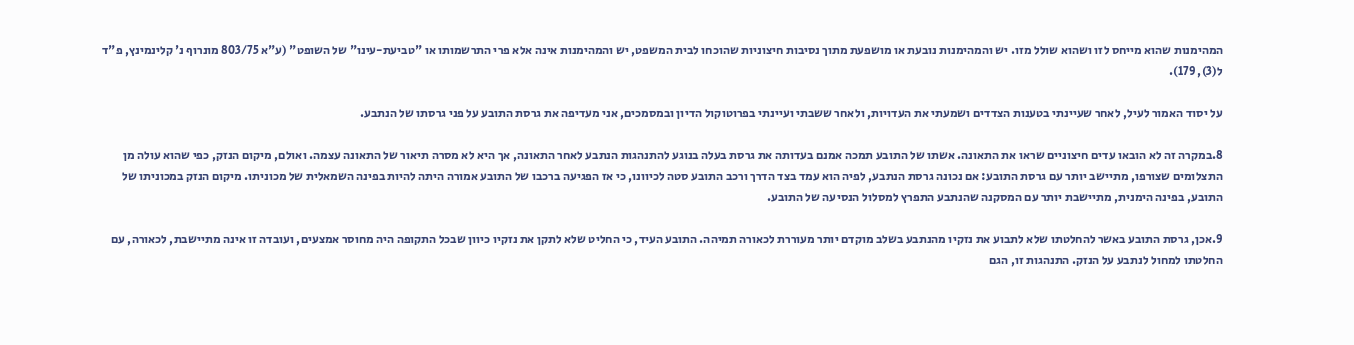המהימנות שהוא מייחס לזו ושהוא שולל מזו. יש והמהימנות נובעת או מושפעת מתוך נסיבות חיצוניות שהוכחו לבית המשפט, יש והמהימנות אינה אלא פרי התרשמותו או "טביעת-עינו" של השופט" (ע"א 803/75 מונרוף נ' קלינמינץ, פ"ד ל(3), 179).

על יסוד האמור לעיל, לאחר שעיינתי בטענות הצדדים ושמעתי את העדויות, ולאחר ששבתי ועיינתי בפרוטוקול הדיון ובמסמכים, אני מעדיפה את גרסת התובע על פני גרסתו של הנתבע.

8.במקרה זה לא הובאו עדים חיצוניים שראו את התאונה. אשתו של התובע תמכה אמנם בעדותה את גרסת בעלה בנוגע להתנהגות הנתבע לאחר התאונה, אך היא לא מסרה תיאור של התאונה עצמה. ואולם, מיקום הנזק, כפי שהוא עולה מן התצלומים שצורפו, מתיישב יותר עם גרסת התובע: אם נכונה גרסת הנתבע, לפיה הוא עמד בצד הדרך ורכב התובע סטה לכיוונו, כי אז הפגיעה ברכבו של התובע אמורה היתה להיות בפינה השמאלית של מכוניתו. מיקום הנזק במכוניתו של התובע, בפינה הימנית, מתיישבת יותר עם המסקנה שהנתבע התפרץ למסלול הנסיעה של התובע.

9.אכן, גרסת התובע באשר להחלטתו שלא לתבוע את נזקיו מהנתבע בשלב מוקדם יותר מעוררת לכאורה תמיהה. התובע העיד, כי החליט שלא לתקן את נזקיו כיוון שבכל התקופה היה מחוסר אמצעים, ועובדה זו אינה מתיישבת, לכאורה, עם החלטתו למחול לנתבע על הנזק. התנהגות זו, הגם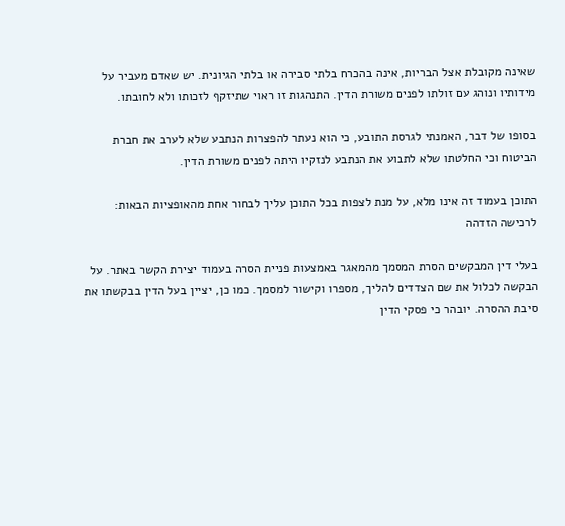שאינה מקובלת אצל הבריות, אינה בהכרח בלתי סבירה או בלתי הגיונית. יש שאדם מעביר על מידותיו ונוהג עם זולתו לפנים משורת הדין. התנהגות זו ראוי שתיזקף לזכותו ולא לחובתו.

בסופו של דבר, האמנתי לגרסת התובע, כי הוא נעתר להפצרות הנתבע שלא לערב את חברת הביטוח וכי החלטתו שלא לתבוע את הנתבע לנזקיו היתה לפנים משורת הדין.

התוכן בעמוד זה אינו מלא, על מנת לצפות בכל התוכן עליך לבחור אחת מהאופציות הבאות:
לרכישה הזדהה

בעלי דין המבקשים הסרת המסמך מהמאגר באמצעות פניית הסרה בעמוד יצירת הקשר באתר. על הבקשה לכלול את שם הצדדים להליך, מספרו וקישור למסמך. כמו כן, יציין בעל הדין בבקשתו את סיבת ההסרה. יובהר כי פסקי הדין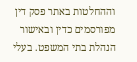וההחלטות באתר פסק דין מפורסמים כדין ובאישור הנהלת בתי המשפט. בעלי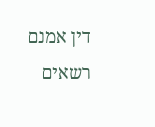דין אמנם רשאים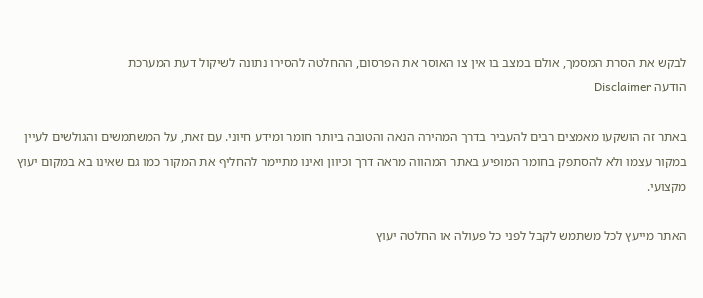לבקש את הסרת המסמך, אולם במצב בו אין צו האוסר את הפרסום, ההחלטה להסירו נתונה לשיקול דעת המערכת
הודעה Disclaimer

באתר זה הושקעו מאמצים רבים להעביר בדרך המהירה הנאה והטובה ביותר חומר ומידע חיוני. עם זאת, על המשתמשים והגולשים לעיין במקור עצמו ולא להסתפק בחומר המופיע באתר המהווה מראה דרך וכיוון ואינו מתיימר להחליף את המקור כמו גם שאינו בא במקום יעוץ מקצועי.

האתר מייעץ לכל משתמש לקבל לפני כל פעולה או החלטה יעוץ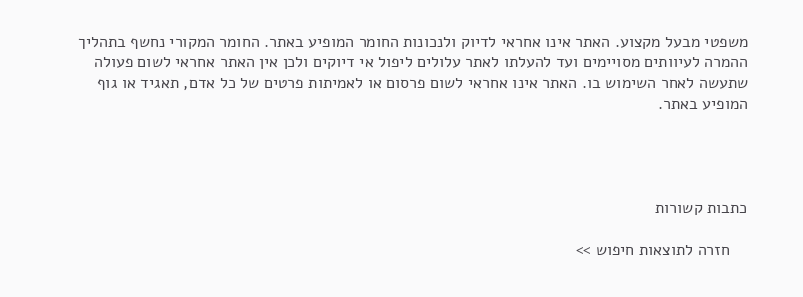משפטי מבעל מקצוע. האתר אינו אחראי לדיוק ולנכונות החומר המופיע באתר. החומר המקורי נחשף בתהליך ההמרה לעיוותים מסויימים ועד להעלתו לאתר עלולים ליפול אי דיוקים ולכן אין האתר אחראי לשום פעולה שתעשה לאחר השימוש בו. האתר אינו אחראי לשום פרסום או לאמיתות פרטים של כל אדם, תאגיד או גוף המופיע באתר.




כתבות קשורות

    חזרה לתוצאות חיפוש >>